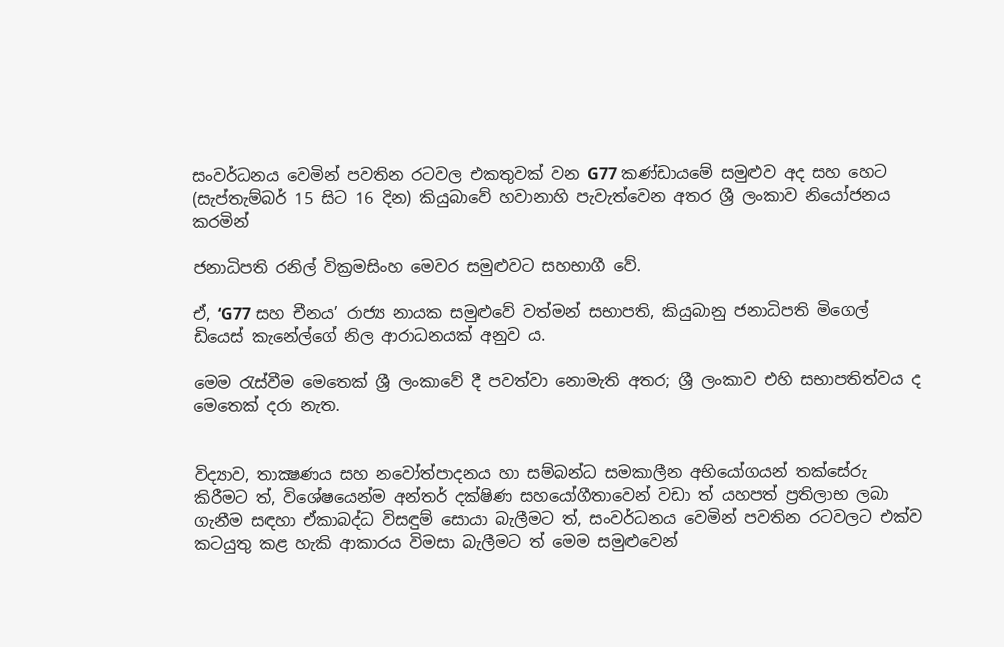සංවර්ධනය වෙමින් පවතින රටවල එකතුවක් වන G77 කණ්ඩායමේ සමුළුව අද සහ හෙට (සැප්තැම්බර් 15 සිට 16 දින) කියුබාවේ හවානාහි පැවැත්වෙන අතර ශ්‍රී ලංකාව නියෝජනය කරමින්

ජනාධිපති රනිල් වික්‍රමසිංහ මෙවර සමුළුවට සහභාගී වේ.

ඒ, ‘G77 සහ චීනය’ රාජ්‍ය නායක සමුළුවේ වත්මන් සභාපති, කියුබානු ජනාධිපති මිගෙල් ඩියෙස් කැනේල්ගේ නිල ආරාධනයක් අනුව ය.

මෙම රැස්වීම මෙතෙක් ශ්‍රී ලංකාවේ දී පවත්වා නොමැති අතර; ශ්‍රී ලංකාව එහි සභාපතිත්වය ද මෙතෙක් දරා නැත.


විද්‍යාව, තාක්‍ෂණය සහ නවෝත්පාදනය හා සම්බන්ධ සමකාලීන අභියෝගයන් තක්සේරු කිරීමට ත්, විශේෂයෙන්ම අන්තර් දක්ෂිණ සහයෝගීතාවෙන් වඩා ත් යහපත් ප්‍රතිලාභ ලබා ගැනීම සඳහා ඒකාබද්ධ විසඳුම් සොයා බැලීමට ත්, සංවර්ධනය වෙමින් පවතින රටවලට එක්ව කටයුතු කළ හැකි ආකාරය විමසා බැලීමට ත් මෙම සමුළුවෙන්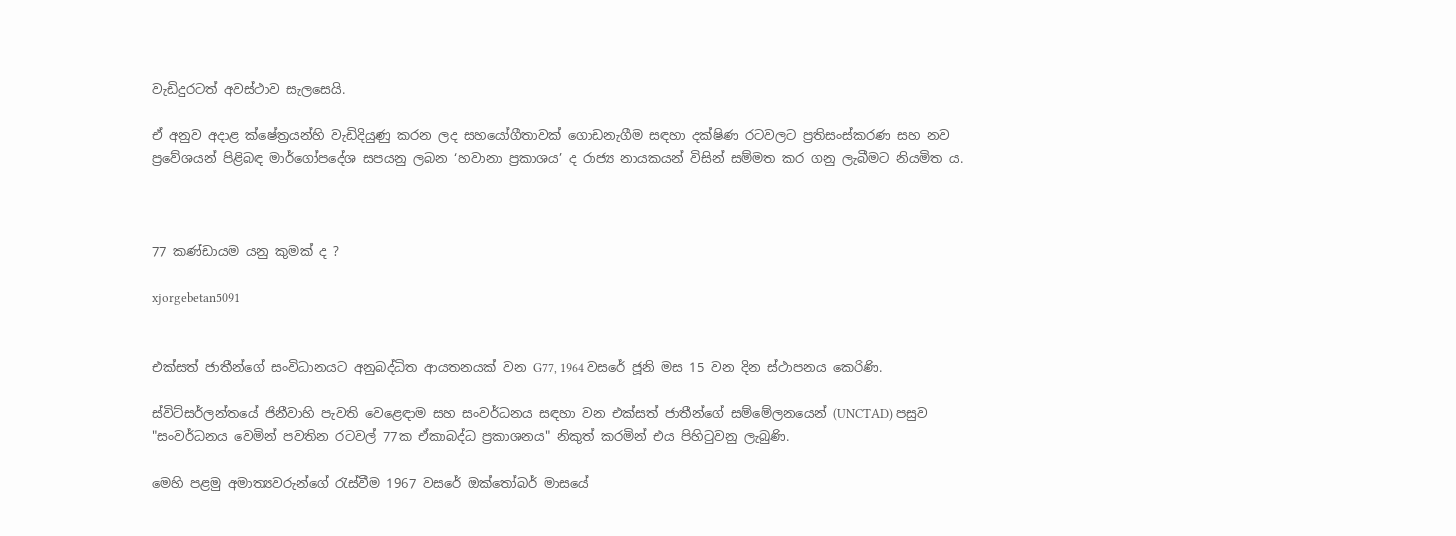වැඩිදුරටත් අවස්ථාව සැලසෙයි.

ඒ අනුව අදාළ ක්ෂේත්‍රයන්හි වැඩිදියුණු කරන ලද සහයෝගීතාවක් ගොඩනැගීම සඳහා දක්ෂිණ රටවලට ප්‍රතිසංස්කරණ සහ නව ප්‍රවේශයන් පිළිබඳ මාර්ගෝපදේශ සපයනු ලබන ‘හවානා ප්‍රකාශය’ ද රාජ්‍ය නායකයන් විසින් සම්මත කර ගනු ලැබීමට නියමිත ය.



77 කණ්ඩායම යනු කුමක් ද ?

xjorgebetan5091


එක්සත් ජාතීන්ගේ සංවිධානයට අනුබද්ධිත ආයතනයක් වන G77, 1964 වසරේ ජූනි මස 15 වන දින ස්ථාපනය කෙරිණි.

ස්විට්සර්ලන්තයේ ජිනීවාහි පැවති වෙළෙඳාම සහ සංවර්ධනය සඳහා වන එක්සත් ජාතීන්ගේ සම්මේලනයෙන් (UNCTAD) පසුව "සංවර්ධනය වෙමින් පවතින රටවල් 77ක ඒකාබද්ධ ප්‍රකාශනය" නිකුත් කරමින් එය පිහිටුවනු ලැබුණි.

මෙහි පළමු අමාත්‍යවරුන්ගේ රැස්වීම 1967 වසරේ ඔක්තෝබර් මාසයේ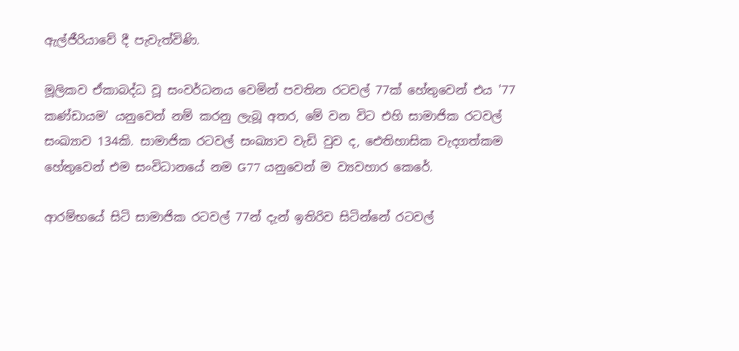ඇල්ජීරියාවේ දී පැවැත්විණි.

මූලිකව ඒකාබද්ධ වූ සංවර්ධනය වෙමින් පවතින රටවල් 77ක් හේතුවෙන් එය '77 කණ්ඩායම' යනුවෙන් නම් කරනු ලැබූ අතර, මේ වන විට එහි සාමාජික රටවල් සංඛ්‍යාව 134කි. සාමාජික රටවල් සංඛ්‍යාව වැඩි වුව ද, ඓතිහාසික වැදගත්කම හේතුවෙන් එම සංවිධානයේ නම G77 යනුවෙන් ම ව්‍යවහාර කෙරේ.

ආරම්භයේ සිටි සාමාජික රටවල් 77න් දැන් ඉතිරිව සිටින්නේ රටවල්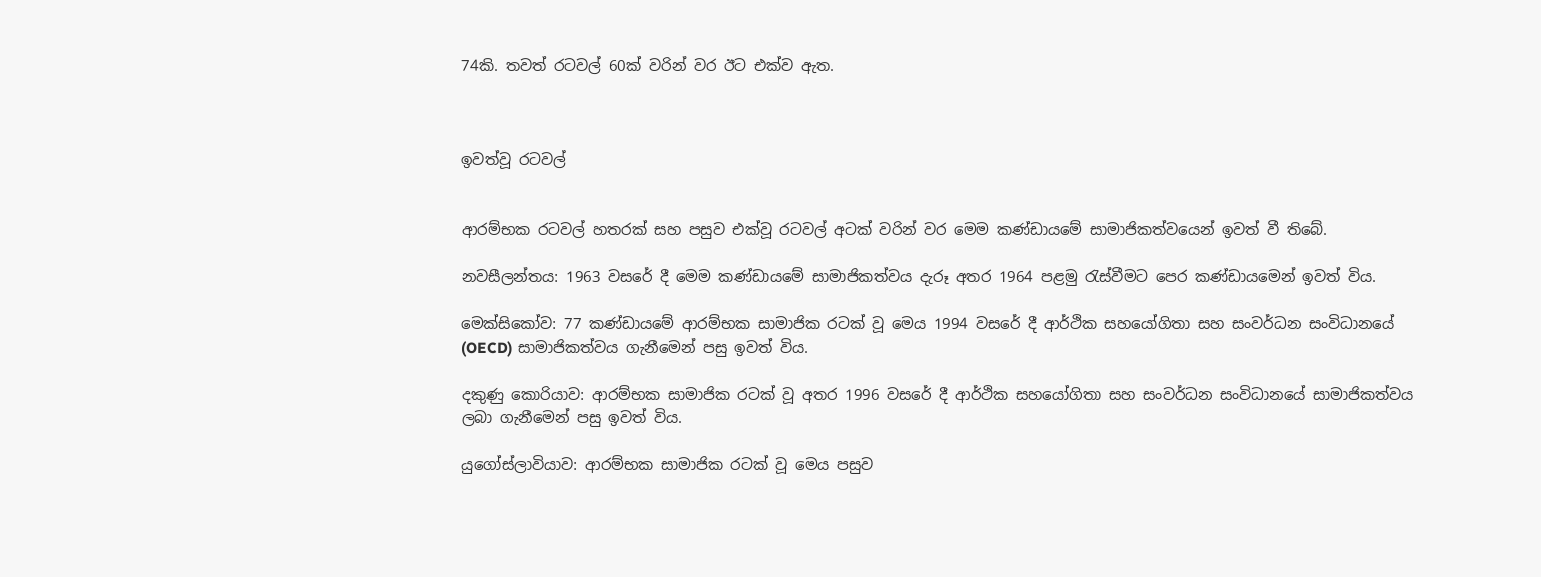74කි. තවත් රටවල් 60ක් වරින් වර ඊට එක්ව ඇත.



ඉවත්වූ රටවල්


ආරම්භක රටවල් හතරක් සහ පසුව එක්වූ රටවල් අටක් වරින් වර මෙම කණ්ඩායමේ සාමාජිකත්වයෙන් ඉවත් වී තිබේ.

නවසීලන්තය: 1963 වසරේ දී මෙම කණ්ඩායමේ සාමාජිකත්වය දැරූ අතර 1964 පළමු රැස්වීමට පෙර කණ්ඩායමෙන් ඉවත් විය.

මෙක්සිකෝව: 77 කණ්ඩායමේ ආරම්භක සාමාජික රටක් වූ මෙය 1994 වසරේ දී ආර්ථික සහයෝගිතා සහ සංවර්ධන සංවිධානයේ (OECD) සාමාජිකත්වය ගැනීමෙන් පසු ඉවත් විය.

දකුණු කොරියාව: ආරම්භක සාමාජික රටක් වූ අතර 1996 වසරේ දී ආර්ථික සහයෝගිතා සහ සංවර්ධන සංවිධානයේ සාමාජිකත්වය ලබා ගැනීමෙන් පසු ඉවත් විය.

යුගෝස්ලාවියාව: ආරම්භක සාමාජික රටක් වූ මෙය පසුව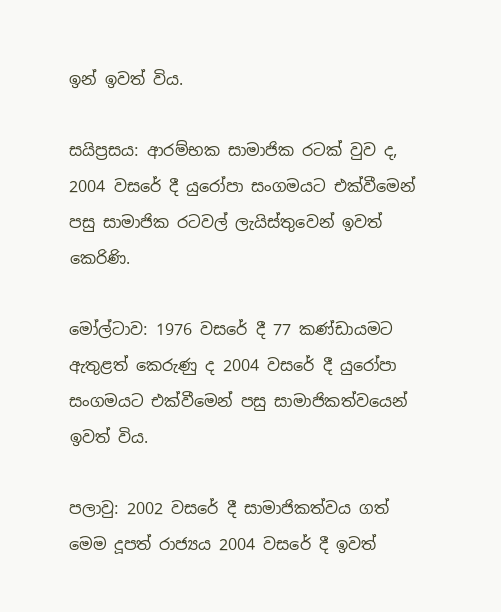ඉන් ඉවත් විය.

සයිප්‍රසය: ආරම්භක සාමාජික රටක් වුව ද, 2004 වසරේ දී යුරෝපා සංගමයට එක්වීමෙන් පසු සාමාජික රටවල් ලැයිස්තුවෙන් ඉවත් කෙරිණි.

මෝල්ටාව: 1976 වසරේ දී 77 කණ්ඩායමට ඇතුළත් කෙරුණු ද 2004 වසරේ දී යුරෝපා සංගමයට එක්වීමෙන් පසු සාමාජිකත්වයෙන් ඉවත් විය.

පලාවු: 2002 වසරේ දී සාමාජිකත්වය ගත් මෙම දූපත් රාජ්‍යය 2004 වසරේ දී ඉවත්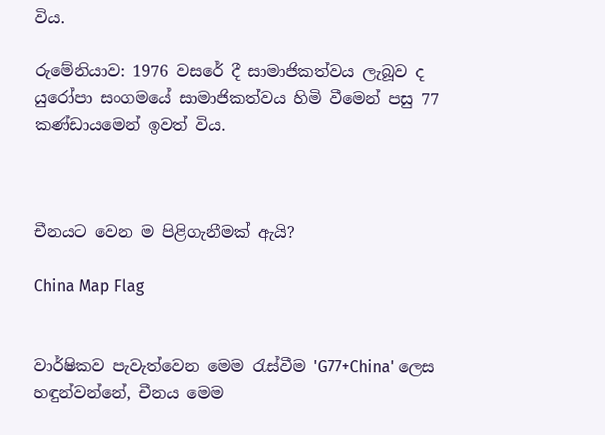විය.

රුමේනියාව: 1976 වසරේ දී සාමාජිකත්වය ලැබූව ද යුරෝපා සංගමයේ සාමාජිකත්වය හිමි වීමෙන් පසු 77 කණ්ඩායමෙන් ඉවත් විය.



චීනයට වෙන ම පිළිගැනීමක් ඇයි?

China Map Flag


වාර්ෂිකව පැවැත්වෙන මෙම රැස්වීම 'G77+China' ලෙස හඳුන්වන්නේ, චීනය මෙම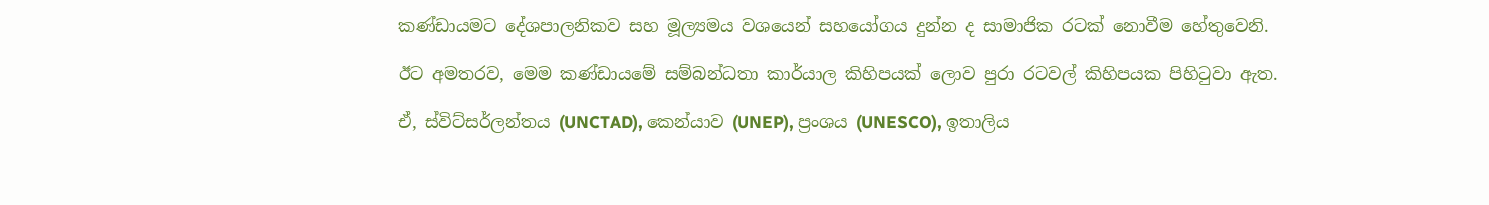කණ්ඩායමට දේශපාලනිකව සහ මූල්‍යමය වශයෙන් සහයෝගය දුන්න ද සාමාජික රටක් නොවීම හේතුවෙනි.

ඊට අමතරව, මෙම කණ්ඩායමේ සම්බන්ධතා කාර්යාල කිහිපයක් ලොව පුරා රටවල් කිහිපයක පිහිටුවා ඇත.

ඒ, ස්විට්සර්ලන්තය (UNCTAD), කෙන්යාව (UNEP), ප්‍රංශය (UNESCO), ඉතාලිය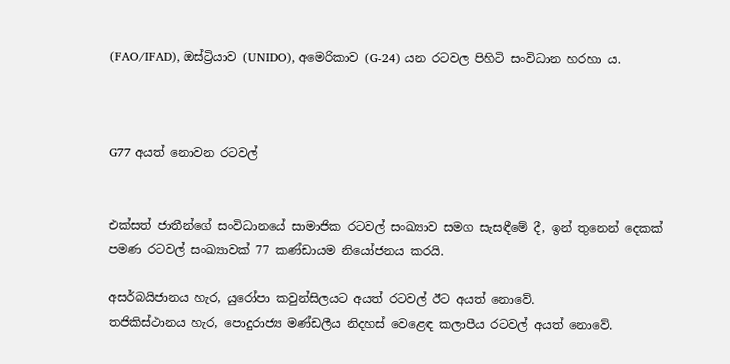(FAO/IFAD), ඔස්ට්‍රියාව (UNIDO), අමෙරිකාව (G-24) යන රටවල පිහිටි සංවිධාන හරහා ය.



G77 අයත් නොවන රටවල්


එක්සත් ජාතීන්ගේ සංවිධානයේ සාමාජික රටවල් සංඛ්‍යාව සමග සැසඳීමේ දී, ඉන් තුනෙන් දෙකක් පමණ රටවල් සංඛ්‍යාවක් 77 කණ්ඩායම නියෝජනය කරයි.

අසර්බයිජානය හැර, යුරෝපා කවුන්සිලයට අයත් රටවල් ඊට අයත් නොවේ.
තජිකිස්ථානය හැර, පොදුරාජ්‍ය මණ්ඩලීය නිදහස් වෙළෙඳ කලාපීය රටවල් අයත් නොවේ.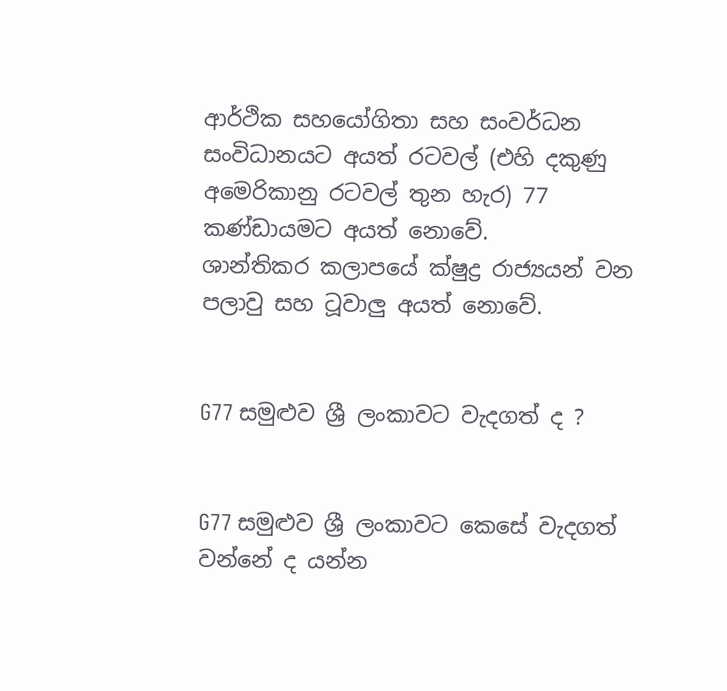ආර්ථික සහයෝගිතා සහ සංවර්ධන සංවිධානයට අයත් රටවල් (එහි දකුණු අමෙරිකානු රටවල් තුන හැර) 77 කණ්ඩායමට අයත් නොවේ.
ශාන්තිකර කලාපයේ ක්ෂුද්‍ර රාජ්‍යයන් වන පලාවු සහ ටූවාලු අයත් නොවේ.


G77 සමුළුව ශ්‍රී ලංකාවට වැදගත් ද ?


G77 සමුළුව ශ්‍රී ලංකාවට කෙසේ වැදගත් වන්නේ ද යන්න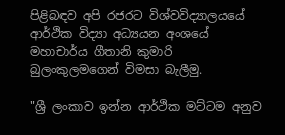පිළිබඳව අපි රජරට විශ්වවිද්‍යාලයයේ ආර්ථික විද්‍යා අධ්‍යයන අංශයේ මහාචාර්ය ගීතානි කුමාරි බුලංකුලමගෙන් විමසා බැලීමු.

"ශ්‍රී ලංකාව ඉන්න ආර්ථික මට්ටම අනුව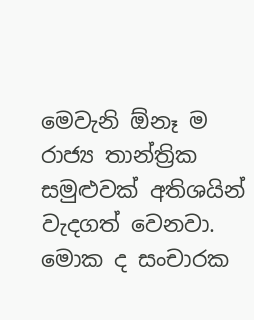මෙවැනි ඕනෑ ම රාජ්‍ය තාන්ත්‍රික සමුළුවක් අතිශයින් වැදගත් වෙනවා. මොක ද සංචාරක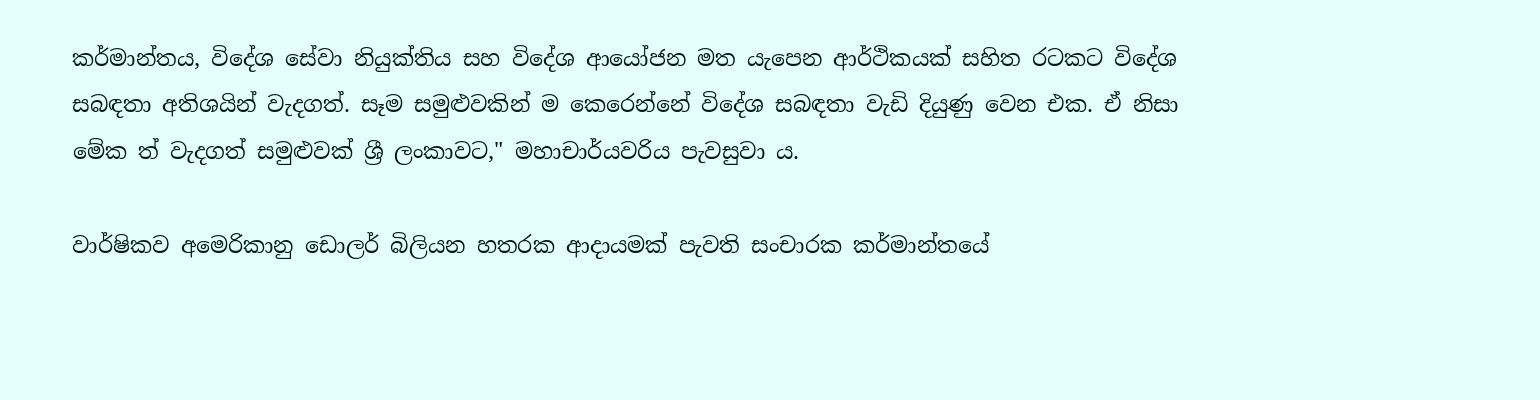කර්මාන්තය, විදේශ සේවා නියුක්තිය සහ විදේශ ආයෝජන මත යැපෙන ආර්ථිකයක් සහිත රටකට විදේශ සබඳතා අතිශයින් වැදගත්. සෑම සමුළුවකින් ම කෙරෙන්නේ විදේශ සබඳතා වැඩි දියුණු වෙන එක. ඒ නිසා මේක ත් වැදගත් සමුළුවක් ශ්‍රී ලංකාවට," මහාචාර්යවරිය පැවසුවා ය.

වාර්ෂිකව අමෙරිකානු ඩොලර් බිලියන හතරක ආදායමක් පැවති සංචාරක කර්මාන්තයේ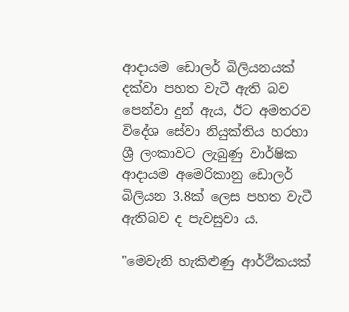ආදායම ඩොලර් බිලියනයක් දක්වා පහත වැටී ඇති බව පෙන්වා දුන් ඇය, ඊට අමතරව විදේශ සේවා නියුක්තිය හරහා ශ්‍රී ලංකාවට ලැබුණු වාර්ෂික ආදායම අමෙරිකානු ඩොලර් බිලියන 3.8ක් ලෙස පහත වැටී ඇතිබව ද පැවසුවා ය.

"මෙවැනි හැකිළුණු ආර්ථිකයක්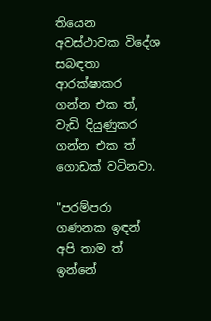තියෙන අවස්ථාවක විදේශ සබඳතා ආරක්ෂාකර ගන්න එක ත්, වැඩි දියුණුකර ගන්න එක ත් ගොඩක් වටිනවා.

"පරම්පරා ගණනක ඉඳන් අපි තාම ත් ඉන්නේ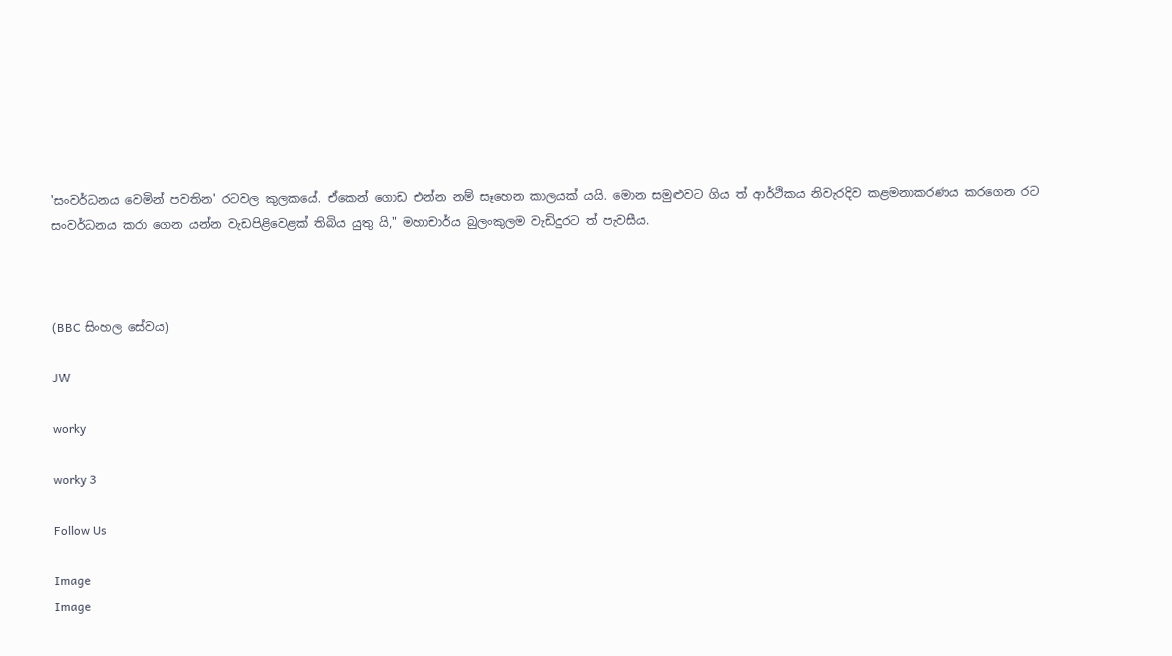'සංවර්ධනය වෙමින් පවතින' රටවල කුලකයේ. ඒකෙන් ගොඩ එන්න නම් සෑහෙන කාලයක් යයි. මොන සමුළුවට ගිය ත් ආර්ථිකය නිවැරදිව කළමනාකරණය කරගෙන රට සංවර්ධනය කරා ගෙන යන්න වැඩපිළිවෙළක් තිබිය යුතු යි," මහාචාර්ය බුලංකුලම වැඩිදුරට ත් පැවසීය.



(BBC සිංහල සේවය)

JW

worky

worky 3

Follow Us

Image
Image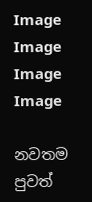Image
Image
Image
Image

නවතම පුවත්